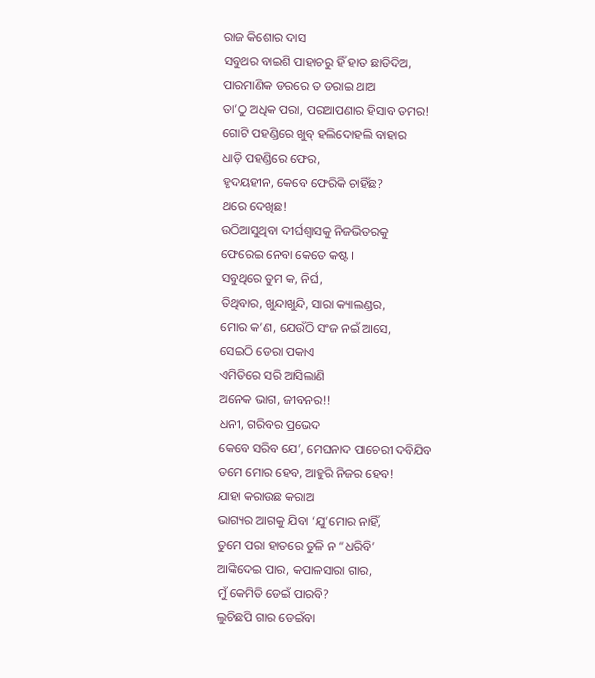ରାଜ କିଶୋର ଦାସ
ସବୁଥର ବାଇଶି ପାହାଚରୁ ହିଁ ହାତ ଛାଡିଦିଅ,
ପାରମାଣିକ ଡରରେ ତ ଡରାଇ ଥାଅ
ତା’ଠୁ ଅଧିକ ପରା, ପରଆପଣାର ହିସାବ ତମର!
ଗୋଟି ପହଣ୍ଡିରେ ଖୁବ୍ ହଲିଦୋହଲି ବାହାର
ଧାଡ଼ି ପହଣ୍ଡିରେ ଫେର,
ହୃଦୟହୀନ, କେବେ ଫେରିକି ଚାହିଁଛ?
ଥରେ ଦେଖିଛ!
ଉଠିଆସୁଥିବା ଦୀର୍ଘଶ୍ୱାସକୁ ନିଜଭିତରକୁ
ଫେରେଇ ନେବା କେତେ କଷ୍ଟ ।
ସବୁଥିରେ ତୁମ କ, ନିର୍ଘ,
ତିଥିବାର, ଖୁନ୍ଦାଖୁନ୍ଦି, ସାରା କ୍ୟାଲଣ୍ଡର,
ମୋର କ’ଣ, ଯେଉଁଠି ସଂଜ ନଇଁ ଆସେ,
ସେଇଠି ଡେରା ପକାଏ
ଏମିତିରେ ସରି ଆସିଲାଣି
ଅନେକ ଭାଗ, ଜୀବନର!!
ଧନୀ, ଗରିବର ପ୍ରଭେଦ
କେବେ ସରିବ ଯେ’, ମେଘନାଦ ପାଚେରୀ ଦବିଯିବ
ତମେ ମୋର ହେବ, ଆହୁରି ନିଜର ହେବ!
ଯାହା କରାଉଛ କରାଅ
ଭାଗ୍ୟର ଆଗକୁ ଯିବା ‘ଯୁ’ମୋର ନାହିଁ,
ତୁମେ ପରା ହାତରେ ତୁଳି ନ “ଧରିବି’
ଆଙ୍କିଦେଇ ପାର, କପାଳସାରା ଗାର,
ମୁଁ କେମିତି ଡେଇଁ ପାରବି?
ଲୁଚିଛପି ଗାର ଡେଇଁବା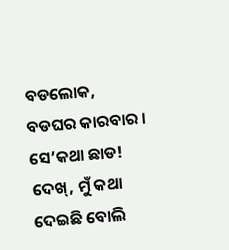ବଡଲୋକ, ବଡଘର କାରବାର ।
ସେ’କଥା ଛାଡ!
ଦେଖ୍, ମୁଁ କଥା ଦେଇଛି ବୋଲି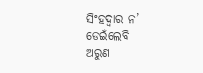ସିଂହଦ୍ୱାର ନ’ ଡେଇଁଲେବି
ଅରୁଣ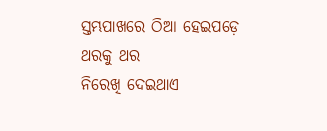ସ୍ତମ୍ଭପାଖରେ ଠିଆ ହେଇପଡ଼େ
ଥରକୁ ଥର
ନିରେଖି ଦେଇଥାଏ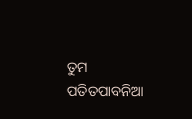ତୁମ ପତିତପାବନିଆ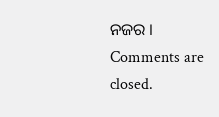ନଜର ।
Comments are closed.